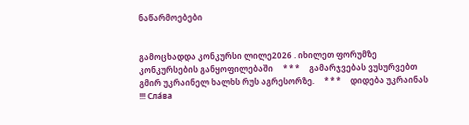ნაწარმოებები


გამოცხადდა კონკურსი ლილე2026 . იხილეთ ფორუმზე კონკურსების განყოფილებაში     * * *     გამარჯვებას ვუსურვებთ გმირ უკრაინელ ხალხს რუს აგრესორზე.     * * *     დიდება უკრაინას !!! Сла́ва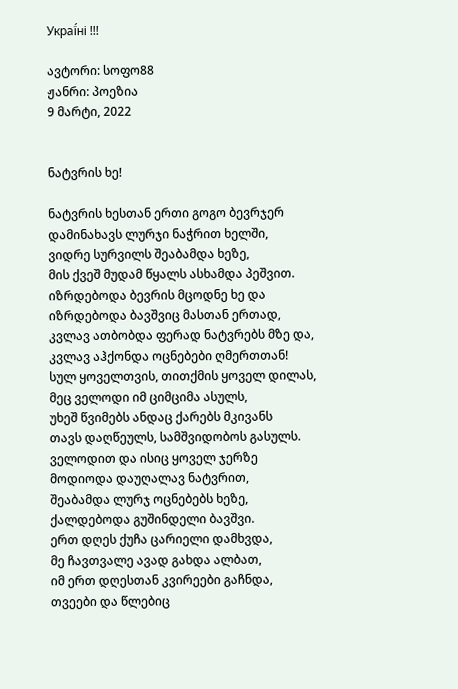Украї́ні !!!

ავტორი: სოფო88
ჟანრი: პოეზია
9 მარტი, 2022


ნატვრის ხე!

ნატვრის ხესთან ერთი გოგო ბევრჯერ
დამინახავს ლურჯი ნაჭრით ხელში,
ვიდრე სურვილს შეაბამდა ხეზე,
მის ქვეშ მუდამ წყალს ასხამდა პეშვით.
იზრდებოდა ბევრის მცოდნე ხე და
იზრდებოდა ბავშვიც მასთან ერთად,
კვლავ ათბობდა ფერად ნატვრებს მზე და,
კვლავ აჰქონდა ოცნებები ღმერთთან!
სულ ყოველთვის, თითქმის ყოველ დილას,
მეც ველოდი იმ ციმციმა ასულს,
უხეშ წვიმებს ანდაც ქარებს მკივანს
თავს დაღწეულს, სამშვიდობოს გასულს.
ველოდით და ისიც ყოველ ჯერზე
მოდიოდა დაუღალავ ნატვრით,
შეაბამდა ლურჯ ოცნებებს ხეზე,
ქალდებოდა გუშინდელი ბავშვი.
ერთ დღეს ქუჩა ცარიელი დამხვდა,
მე ჩავთვალე ავად გახდა ალბათ,
იმ ერთ დღესთან კვირეები გაჩნდა,
თვეები და წლებიც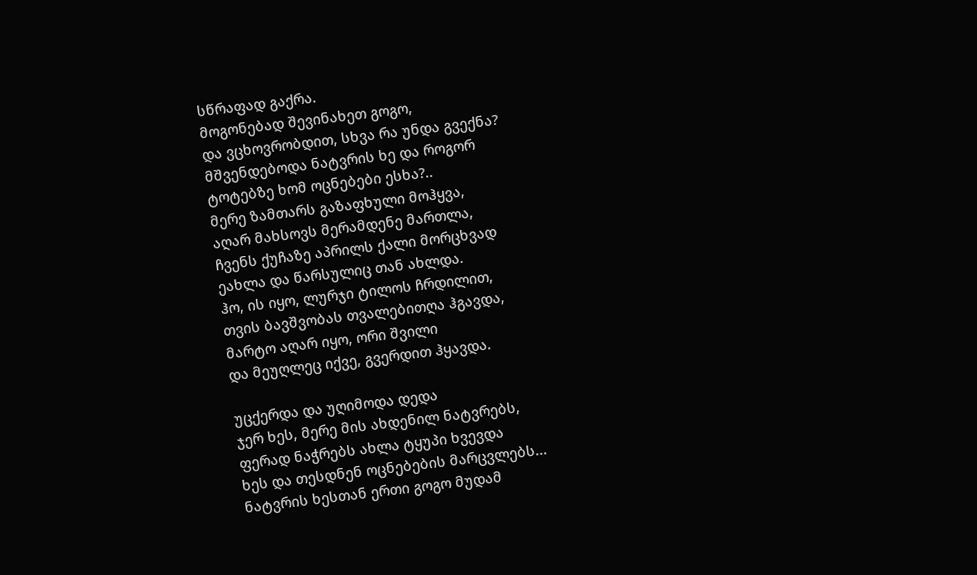სწრაფად გაქრა.
მოგონებად შევინახეთ გოგო,
და ვცხოვრობდით, სხვა რა უნდა გვექნა?
მშვენდებოდა ნატვრის ხე და როგორ
ტოტებზე ხომ ოცნებები ესხა?..
მერე ზამთარს გაზაფხული მოჰყვა,
აღარ მახსოვს მერამდენე მართლა,
ჩვენს ქუჩაზე აპრილს ქალი მორცხვად
ეახლა და წარსულიც თან ახლდა.
ჰო, ის იყო, ლურჯი ტილოს ჩრდილით,
თვის ბავშვობას თვალებითღა ჰგავდა,
მარტო აღარ იყო, ორი შვილი
და მეუღლეც იქვე, გვერდით ჰყავდა.

უცქერდა და უღიმოდა დედა
ჯერ ხეს, მერე მის ახდენილ ნატვრებს,
ფერად ნაჭრებს ახლა ტყუპი ხვევდა
ხეს და თესდნენ ოცნებების მარცვლებს...
ნატვრის ხესთან ერთი გოგო მუდამ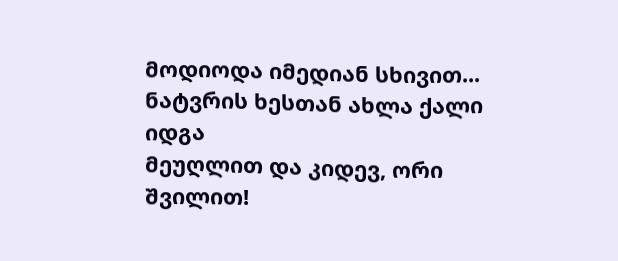მოდიოდა იმედიან სხივით...
ნატვრის ხესთან ახლა ქალი იდგა
მეუღლით და კიდევ, ორი შვილით!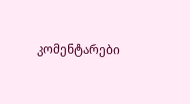კომენტარები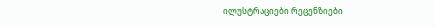ილუსტრაციები რეცენზიები